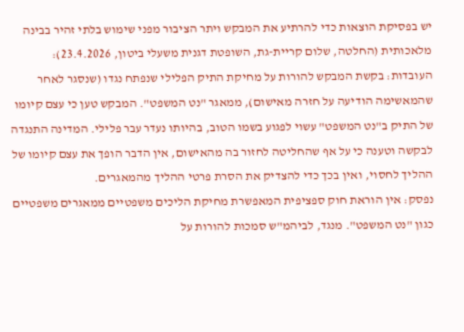יש בפסיקת הוצאות כדי להרתיע את המבקש ויתר הציבור מפני שימוש בלתי זהיר בבינה מלאכותית (החלטה, שלום קריית-גת, השופטת דגנית משעלי ביטון, 23.4.2026):
העובדות: בקשת המבקש להורות על מחיקת התיק הפלילי שנפתח נגדו (שנסגר לאחר שהמאשימה הודיעה על חזרה מאישום), ממאגר "נט המשפט". המבקש טען כי עצם קיומו של התיק ב"נט המשפט" עשוי לפגוע בשמו הטוב, בהיותו נעדר עבר פלילי. המדינה התנגדה לבקשה וטענה כי על אף שהחליטה לחזור בה מהאישום, אין הדבר הופך את עצם קיומו של ההליך לחסוי, ואין בכך כדי להצדיק את הסרת פרטי ההליך מהמאגרים.
נפסק: אין הוראת חוק ספציפית המאפשרת מחיקת הליכים משפטיים ממאגרים משפטיים כגון "נט המשפט". מנגד, לביהמ"ש סמכות להורות על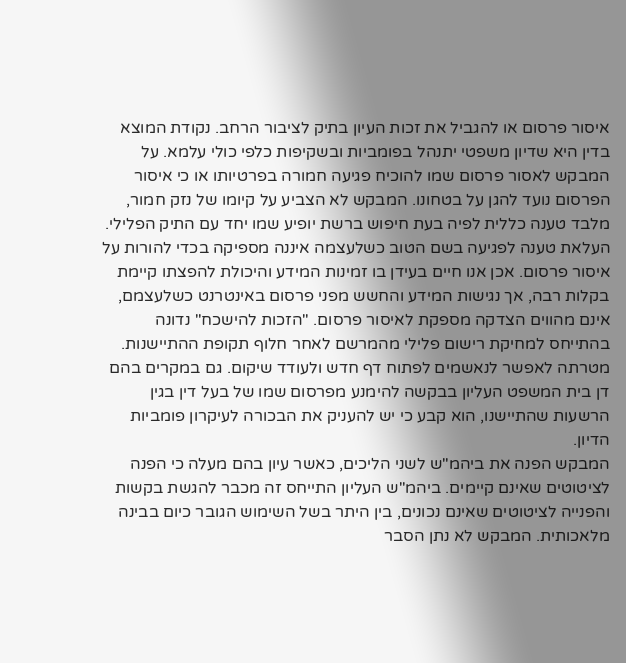איסור פרסום או להגביל את זכות העיון בתיק לציבור הרחב. נקודת המוצא בדין היא שדיון משפטי יתנהל בפומביות ובשקיפות כלפי כולי עלמא. על המבקש לאסור פרסום שמו להוכיח פגיעה חמורה בפרטיותו או כי איסור הפרסום נועד להגן על בטחונו. המבקש לא הצביע על קיומו של נזק חמור, מלבד טענה כללית לפיה בעת חיפוש ברשת יופיע שמו יחד עם התיק הפלילי. העלאת טענה לפגיעה בשם הטוב כשלעצמה איננה מספיקה בכדי להורות על איסור פרסום. אכן אנו חיים בעידן בו זמינות המידע והיכולת להפצתו קיימת בקלות רבה, אך נגישות המידע והחשש מפני פרסום באינטרנט כשלעצמם, אינם מהווים הצדקה מספקת לאיסור פרסום. "הזכות להישכח" נדונה בהתייחס למחיקת רישום פלילי מהמרשם לאחר חלוף תקופת ההתיישנות. מטרתה לאפשר לנאשמים לפתוח דף חדש ולעודד שיקום. גם במקרים בהם דן בית המשפט העליון בבקשה להימנע מפרסום שמו של בעל דין בגין הרשעות שהתיישנו, הוא קבע כי יש להעניק את הבכורה לעיקרון פומביות הדיון.
המבקש הפנה את ביהמ"ש לשני הליכים, כאשר עיון בהם מעלה כי הפנה לציטוטים שאינם קיימים. ביהמ"ש העליון התייחס זה מכבר להגשת בקשות והפנייה לציטוטים שאינם נכונים, בין היתר בשל השימוש הגובר כיום בבינה מלאכותית. המבקש לא נתן הסבר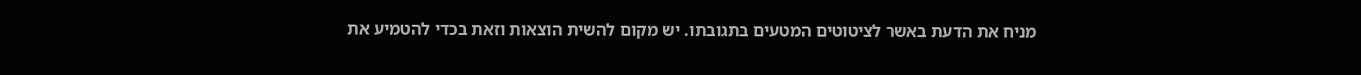מניח את הדעת באשר לציטוטים המטעים בתגובתו. יש מקום להשית הוצאות וזאת בכדי להטמיע את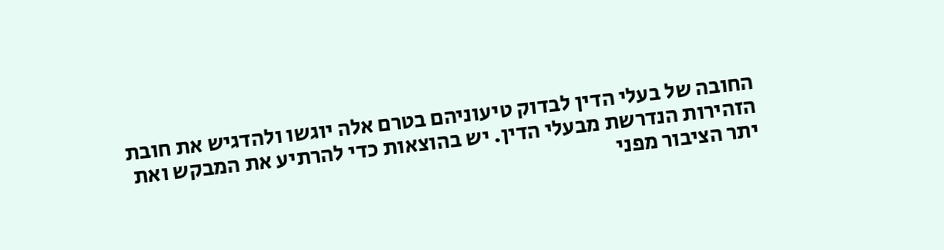החובה של בעלי הדין לבדוק טיעוניהם בטרם אלה יוגשו ולהדגיש את חובת הזהירות הנדרשת מבעלי הדין. יש בהוצאות כדי להרתיע את המבקש ואת יתר הציבור מפני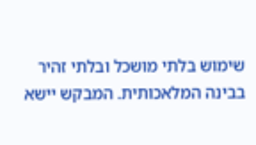שימוש בלתי מושכל ובלתי זהיר בבינה המלאכותית. המבקש יישא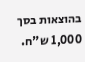בהוצאות בסך 1,000 ש"ח.